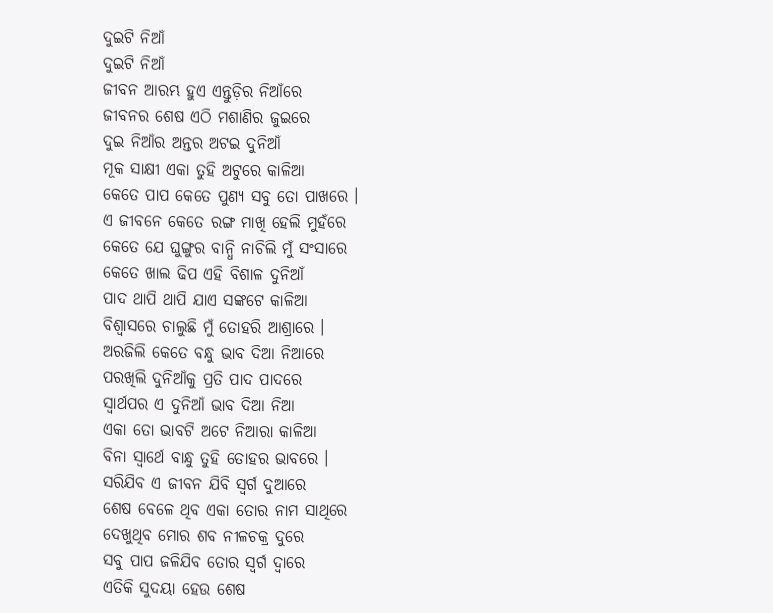ଦୁଇଟି ନିଆଁ
ଦୁଇଟି ନିଆଁ
ଜୀବନ ଆରମ୍ଭ ହୁଏ ଏନ୍ତୁଡ଼ିର ନିଆଁରେ
ଜୀବନର ଶେଷ ଏଠି ମଶାଣିର ଜୁଇରେ
ଦୁଇ ନିଆଁର ଅନ୍ତର ଅଟଇ ଦୁନିଆଁ
ମୂକ ସାକ୍ଷୀ ଏକା ତୁହି ଅଟୁରେ କାଳିଆ
କେତେ ପାପ କେତେ ପୁଣ୍ୟ ସବୁ ତୋ ପାଖରେ ।
ଏ ଜୀବନେ କେତେ ରଙ୍ଗ ମାଖି ହେଲି ମୁହଁରେ
କେତେ ଯେ ଘୁଙ୍ଗୁର ବାନ୍ଧି ନାଚିଲି ମୁଁ ସଂସାରେ
କେତେ ଖାଲ ଢିପ ଏହି ବିଶାଳ ଦୁନିଆଁ
ପାଦ ଥାପି ଥାପି ଯାଏ ସଙ୍କଟେ କାଳିଆ
ବିଶ୍ୱାସରେ ଚାଲୁଛି ମୁଁ ତୋହରି ଆଶ୍ରାରେ ।
ଅରଜିଲି କେତେ ବନ୍ଧୁ ଭାବ ଦିଆ ନିଆରେ
ପରଖିଲି ଦୁନିଆଁକୁ ପ୍ରତି ପାଦ ପାଦରେ
ସ୍ୱାର୍ଥପର ଏ ଦୁନିଆଁ ଭାବ ଦିଆ ନିଆ
ଏକା ତୋ ଭାବଟି ଅଟେ ନିଆରା କାଳିଆ
ବିନା ସ୍ୱାର୍ଥେ ବାନ୍ଧୁ ତୁହି ତୋହର ଭାବରେ ।
ସରିଯିବ ଏ ଜୀବନ ଯିବି ସ୍ବର୍ଗ ଦୁଆରେ
ଶେଷ ବେଳେ ଥିବ ଏକା ତୋର ନାମ ସାଥିରେ
ଦେଖୁଥିବ ମୋର ଶବ ନୀଳଚକ୍ର ଦୁରେ
ସବୁ ପାପ ଜଳିଯିବ ତୋର ସ୍ବର୍ଗ ଦ୍ୱାରେ
ଏତିକି ସୁଦୟା ହେଉ ଶେଷ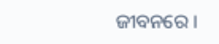ଜୀବନରେ ।